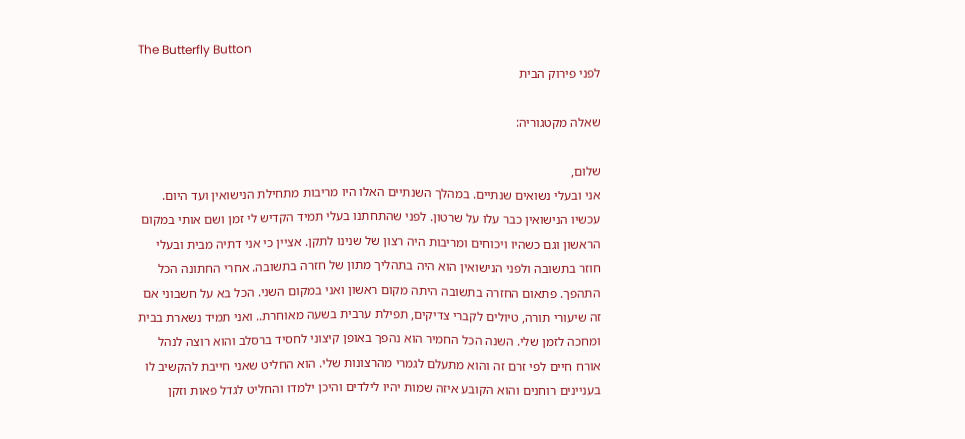The Butterfly Button
לפני פירוק הבית

שאלה מקטגוריה:

שלום,
אני ובעלי נשואים שנתיים. במהלך השנתיים האלו היו מריבות מתחילת הנישואין ועד היום. עכשיו הנישואין כבר עלו על שרטון. לפני שהתחתנו בעלי תמיד הקדיש לי זמן ושם אותי במקום הראשון וגם כשהיו ויכוחים ומריבות היה רצון של שנינו לתקן. אציין כי אני דתיה מבית ובעלי חוזר בתשובה ולפני הנישואין הוא היה בתהליך מתון של חזרה בתשובה. אחרי החתונה הכל התהפך. פתאום החזרה בתשובה היתה מקום ראשון ואני במקום השני. הכל בא על חשבוני אם זה שיעורי תורה, טיולים לקברי צדיקים, תפילת ערבית בשעה מאוחרת.. ואני תמיד נשארת בבית ומחכה לזמן שלי. השנה הכל החמיר הוא נהפך באופן קיצוני לחסיד ברסלב והוא רוצה לנהל אורח חיים לפי זרם זה והוא מתעלם לגמרי מהרצונות שלי. הוא החליט שאני חייבת להקשיב לו בעניינים רוחנים והוא הקובע איזה שמות יהיו לילדים והיכן ילמדו והחליט לגדל פאות וזקן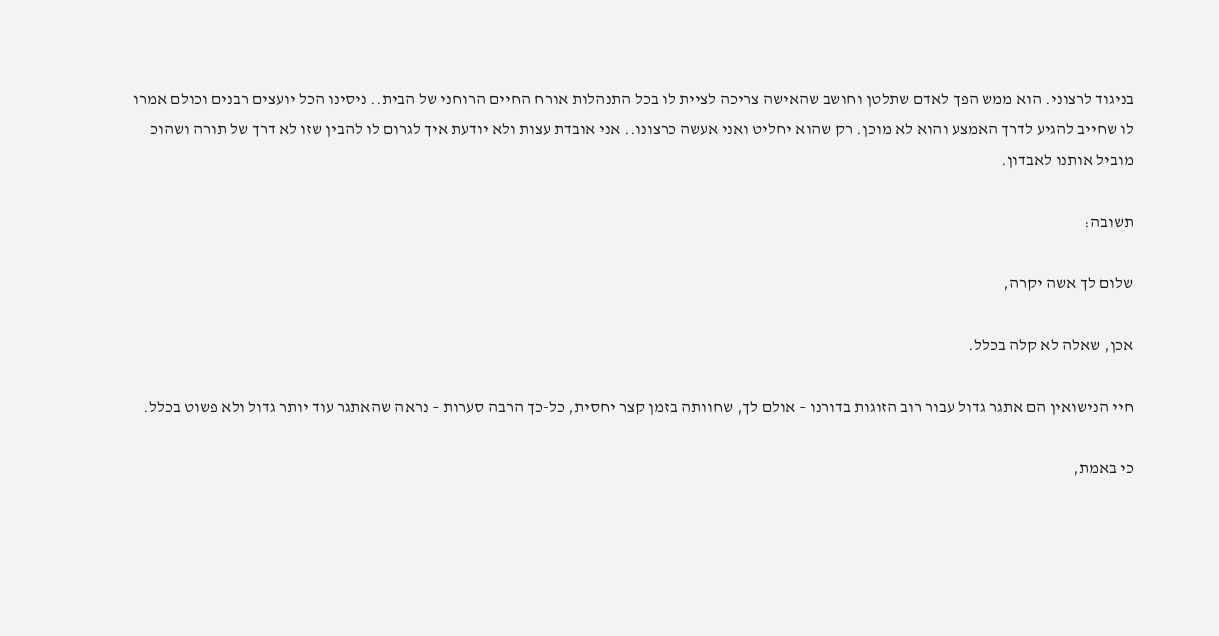בניגוד לרצוני. הוא ממש הפך לאדם שתלטן וחושב שהאישה צריכה לציית לו בכל התנהלות אורח החיים הרוחני של הבית.. ניסינו הכל יועצים רבנים וכולם אמרו לו שחייב להגיע לדרך האמצע והוא לא מוכן. רק שהוא יחליט ואני אעשה כרצונו.. אני אובדת עצות ולא יודעת איך לגרום לו להבין שזו לא דרך של תורה ושהוכ מוביל אותנו לאבדון.

תשובה:

שלום לך אשה יקרה,

אכן, שאלה לא קלה בכלל.

חיי הנישואין הם אתגר גדול עבור רוב הזוגות בדורנו – אולם לך, שחוותה בזמן קצר יחסית, כל-כך הרבה סערות – נראה שהאתגר עוד יותר גדול ולא פשוט בכלל.

כי באמת,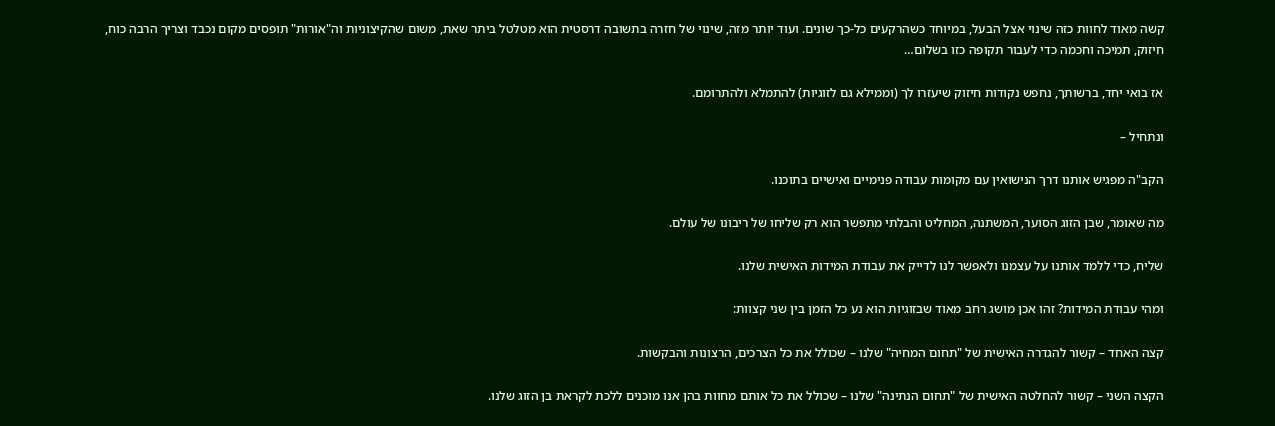קשה מאוד לחוות כזה שינוי אצל הבעל, במיוחד כשהרקעים כל-כך שונים. ועוד יותר מזה, שינוי של חזרה בתשובה דרסטית הוא מטלטל ביתר שאת, משום שהקיצוניות וה"אורות" תופסים מקום נכבד וצריך הרבה כוח, חיזוק, תמיכה וחכמה כדי לעבור תקופה כזו בשלום…

אז בואי יחד, ברשותך, נחפש נקודות חיזוק שיעזרו לך (וממילא גם לזוגיות) להתמלא ולהתרומם.

ונתחיל –

הקב"ה מפגיש אותנו דרך הנישואין עם מקומות עבודה פנימיים ואישיים בתוכנו.

מה שאומר, שבן הזוג הסוער, המשתנה, המחליט והבלתי מתפשר הוא רק שליחו של ריבונו של עולם.

שליח, כדי ללמד אותנו על עצמנו ולאפשר לנו לדייק את עבודת המידות האישית שלנו.

ומהי עבודת המידות? זהו אכן מושג רחב מאוד שבזוגיות הוא נע כל הזמן בין שני קצוות:

קצה האחד – קשור להגדרה האישית של "תחום המחיה" שלנו – שכולל את כל הצרכים, הרצונות והבקשות.

הקצה השני – קשור להחלטה האישית של "תחום הנתינה" שלנו – שכולל את כל אותם מחוות בהן אנו מוכנים ללכת לקראת בן הזוג שלנו.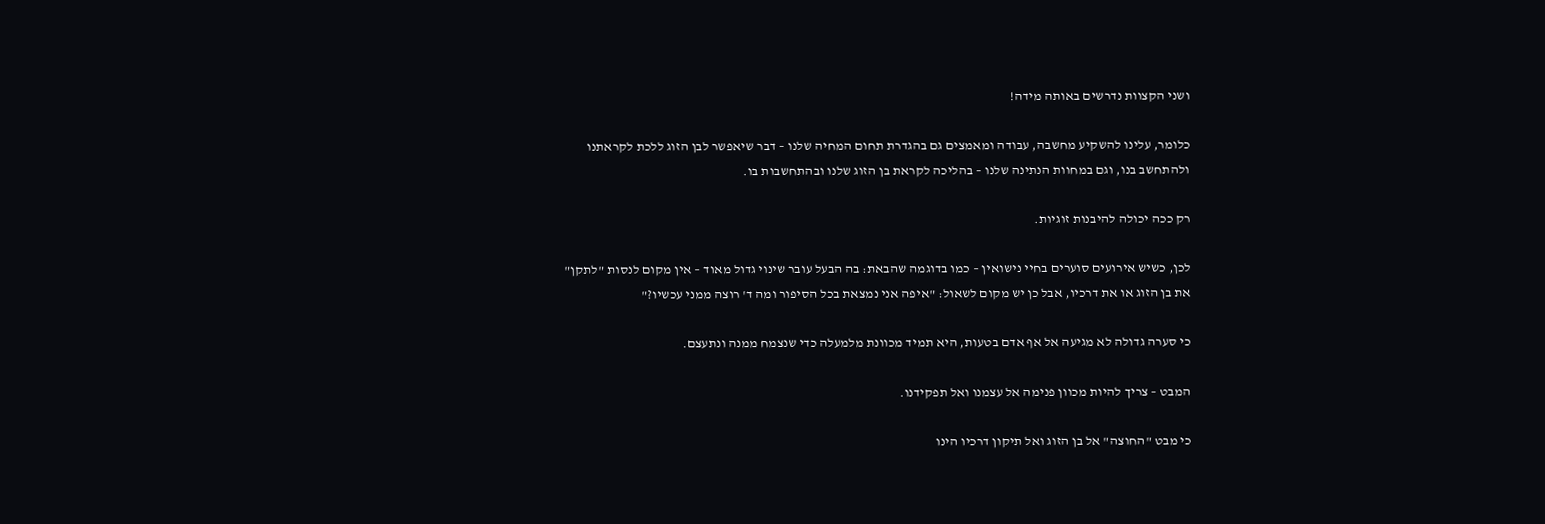ושני הקצוות נדרשים באותה מידה!

כלומר, עלינו להשקיע מחשבה, עבודה ומאמצים גם בהגדרת תחום המחיה שלנו – דבר שיאפשר לבן הזוג ללכת לקראתנו ולהתחשב בנו, וגם במחוות הנתינה שלנו – בהליכה לקראת בן הזוג שלנו ובהתחשבות בו.

רק ככה יכולה להיבנות זוגיות.

לכן, כשיש אירועים סוערים בחיי נישואין – כמו בדוגמה שהבאת: בה הבעל עובר שינוי גדול מאוד – אין מקום לנסות "לתקן" את בן הזוג או את דרכיו, אבל כן יש מקום לשאול: "איפה אני נמצאת בכל הסיפור ומה ד' רוצה ממני עכשיו?"

כי סערה גדולה לא מגיעה אל אף אדם בטעות, היא תמיד מכוונת מלמעלה כדי שנצמח ממנה ונתעצם.

המבט – צריך להיות מכוון פנימה אל עצמנו ואל תפקידנו.

כי מבט "החוצה" אל בן הזוג ואל תיקון דרכיו הינו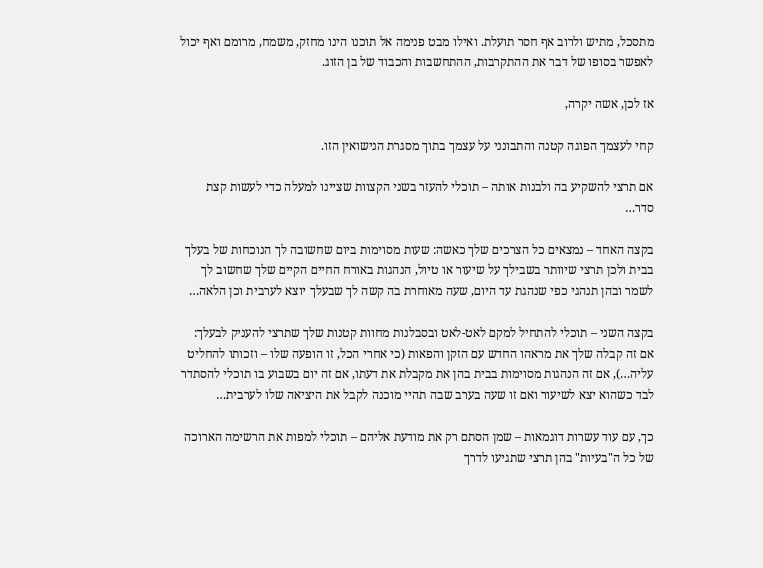מתסכל, מתיש ולרוב אף חסר תועלת. ואילו מבט פנימה אל תוכנו הינו מחזק, משמח, מרומם ואף יכול לאפשר בסופו של דבר את ההתקרבות, ההתחשבות והכבוד של בן הזוג.

אז לכן, אשה יקרה,

קחי לעצמך הפוגה קטנה והתבונני על עצמך בתוך מסגרת הנישואין הזו.

אם תרצי להשקיע בה ולבנות אותה – תוכלי להעזר בשני הקצוות שציינו למעלה כדי לעשות קצת סדר…

בקצה האחד – נמצאים כל הצרכים שלך כאשה: שעות מסוימות ביום שחשובה לך הנוכחות של בעלך בבית ולכן תרצי שיוותר בשבילך על שיעור או טיול, הנהגות באורח החיים הקיים שלך שחשוב לך לשמר ובהן תנהגי כפי שנהגת עד היום, שעה מאוחרת בה קשה לך שבעלך יוצא לערבית וכן הלאה…

בקצה השני – תוכלי להתחיל למקם לאט-לאט ובסבלנות מחוות קטנות שלך שתרצי להעניק לבעלך: אם זה קבלה שלך את מראהו החדש עם הזקן והפאות (כי אחרי הכל, זו הופעה שלו – וזכותו להחליט עליה…), אם זה הנהגות מסוימות בבית בהן את מקבלת את דעתו, אם זה יום בשבוע בו תוכלי להסתדר לבד כשהוא יצא לשיעור ואם זו שעה בערב שבה תהיי מוכנה לקבל את היציאה שלו לערבית…

כך, עם עוד עשרות דוגמאות – שמן הסתם רק את מודעת אליהם – תוכלי למפות את הרשימה הארוכה של כל ה"בעיות" בהן תרצי שתגיעו לדרך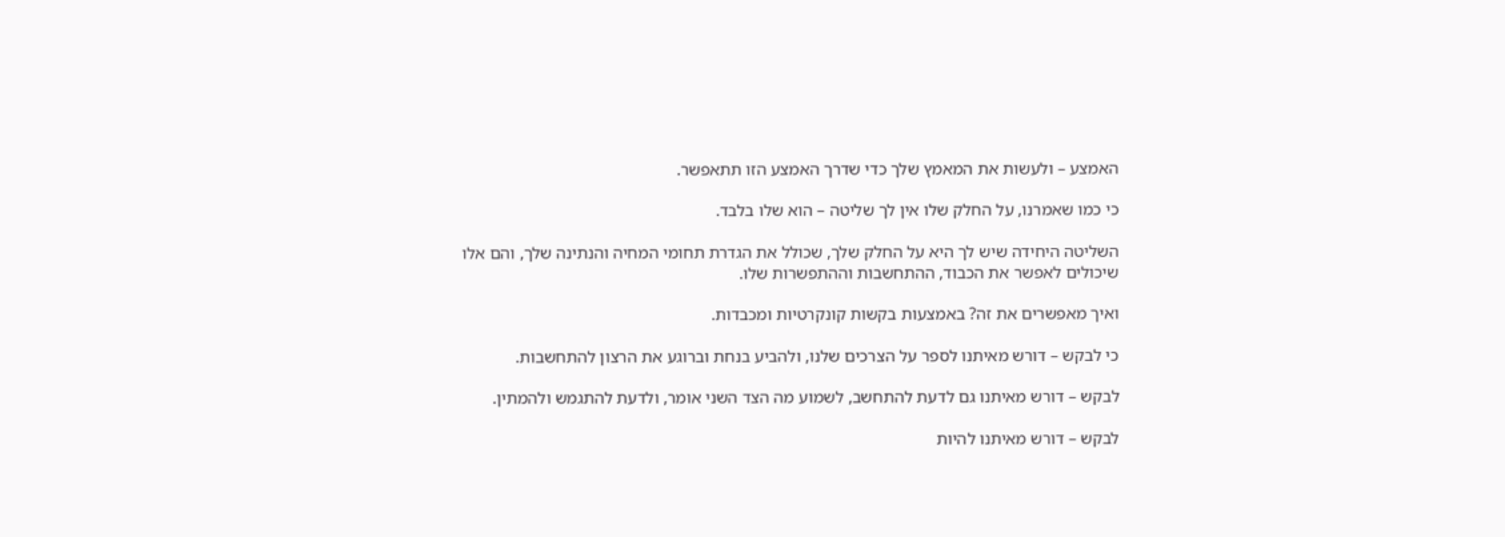האמצע – ולעשות את המאמץ שלך כדי שדרך האמצע הזו תתאפשר.

כי כמו שאמרנו, על החלק שלו אין לך שליטה – הוא שלו בלבד.

השליטה היחידה שיש לך היא על החלק שלך, שכולל את הגדרת תחומי המחיה והנתינה שלך, והם אלו שיכולים לאפשר את הכבוד, ההתחשבות וההתפשרות שלו.

ואיך מאפשרים את זה? באמצעות בקשות קונקרטיות ומכבדות.

כי לבקש – דורש מאיתנו לספר על הצרכים שלנו, ולהביע בנחת וברוגע את הרצון להתחשבות.

לבקש – דורש מאיתנו גם לדעת להתחשב, לשמוע מה הצד השני אומר, ולדעת להתגמש ולהמתין.

לבקש – דורש מאיתנו להיות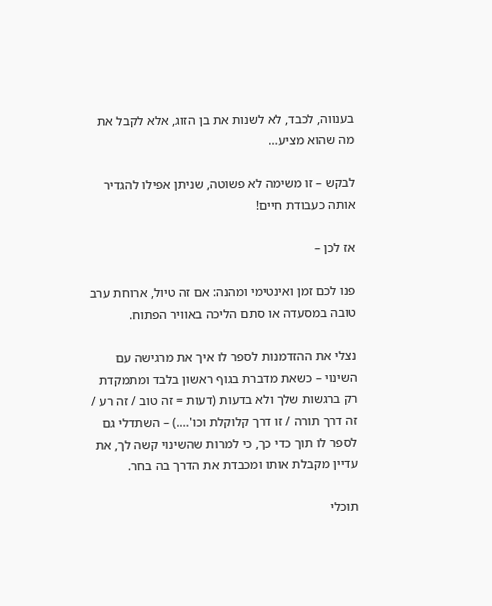בענווה, לכבד, לא לשנות את בן הזוג, אלא לקבל את מה שהוא מציע…

לבקש – זו משימה לא פשוטה, שניתן אפילו להגדיר אותה כעבודת חיים!

אז לכן –

פנו לכם זמן ואינטימי ומהנה: אם זה טיול, ארוחת ערב טובה במסעדה או סתם הליכה באוויר הפתוח.

נצלי את ההזדמנות לספר לו איך את מרגישה עם השינוי – כשאת מדברת בגוף ראשון בלבד ומתמקדת רק ברגשות שלך ולא בדעות (דעות = זה טוב / זה רע / זה דרך תורה / זו דרך קלוקלת וכו'….) – השתדלי גם לספר לו תוך כדי כך, כי למרות שהשינוי קשה לך, את עדיין מקבלת אותו ומכבדת את הדרך בה בחר.

תוכלי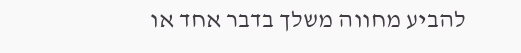להביע מחווה משלך בדבר אחד או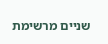שניים מרשימת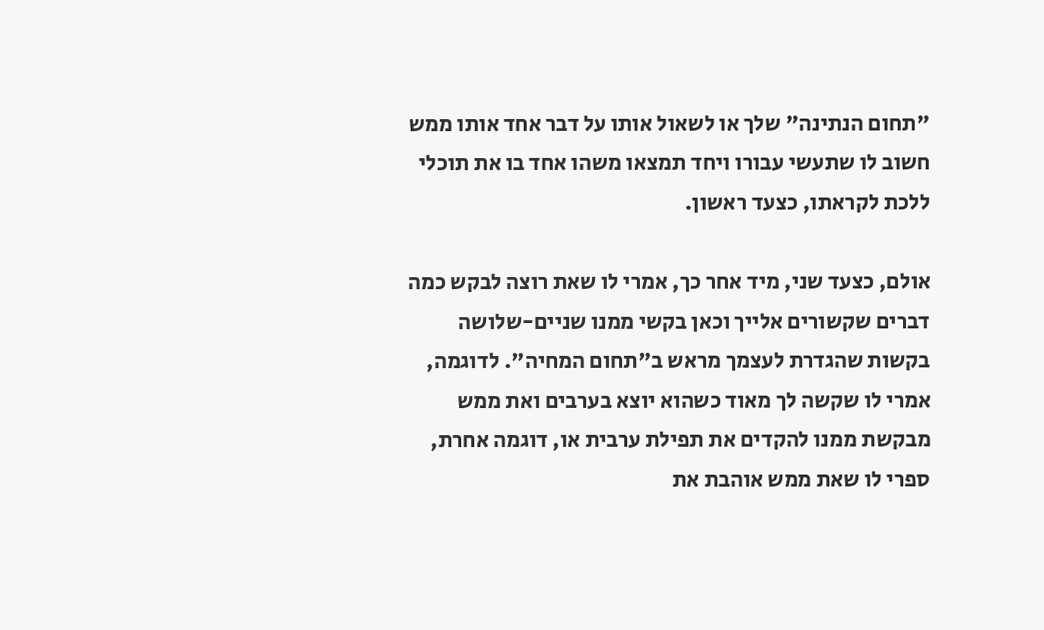"תחום הנתינה" שלך או לשאול אותו על דבר אחד אותו ממש חשוב לו שתעשי עבורו ויחד תמצאו משהו אחד בו את תוכלי ללכת לקראתו, כצעד ראשון.

אולם, כצעד שני, מיד אחר כך, אמרי לו שאת רוצה לבקש כמה דברים שקשורים אלייך וכאן בקשי ממנו שניים-שלושה בקשות שהגדרת לעצמך מראש ב"תחום המחיה". לדוגמה, אמרי לו שקשה לך מאוד כשהוא יוצא בערבים ואת ממש מבקשת ממנו להקדים את תפילת ערבית או, דוגמה אחרת, ספרי לו שאת ממש אוהבת את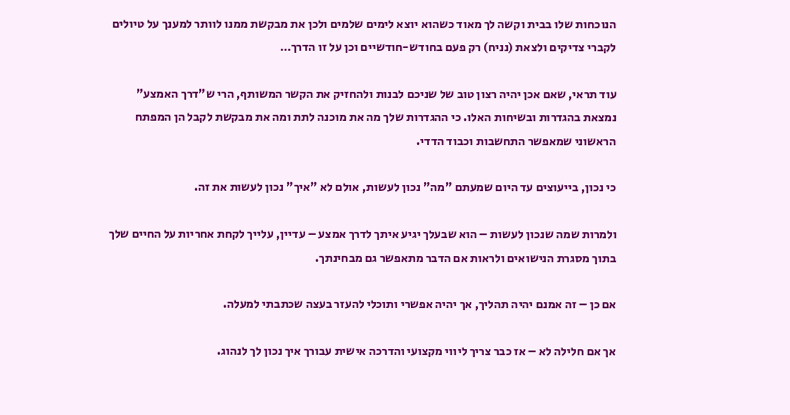הנוכחות שלו בבית וקשה לך מאוד כשהוא יוצא לימים שלמים ולכן את מבקשת ממנו לוותר למענך על טיולים לקברי צדיקים ולצאת (נניח) רק פעם בחודש-חודשיים וכן על זו הדרך…

עוד תראי, שאם אכן יהיה רצון טוב של שניכם לבנות ולהחזיק את הקשר המשותף, הרי ש"דרך האמצע" נמצאת בהגדרות ובשיחות האלו. כי ההגדרות שלך מה את מוכנה לתת ומה את מבקשת לקבל הן המפתח הראשוני שמאפשר התחשבות וכבוד הדדי.

כי נכון, בייעוצים עד היום שמעתם "מה" נכון לעשות, אולם לא "איך" נכון לעשות את זה.

ולמרות שמה שנכון לעשות – הוא שבעלך יגיע איתך לדרך אמצע – עדיין, עלייך לקחת אחריות על החיים שלך בתוך מסגרת הנישואים ולראות אם הדבר מתאפשר גם מבחינתך.

אם כן – זה אמנם יהיה תהליך, אך יהיה אפשרי ותוכלי להעזר בעצה שכתבתי למעלה.

אך אם חלילה לא – אז כבר צריך ליווי מקצועי והדרכה אישית עבורך איך נכון לך לנהוג.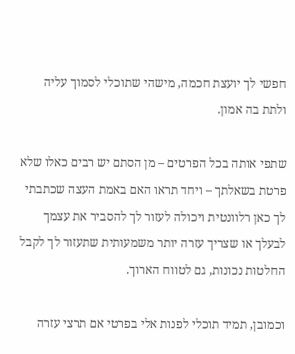חפשי לך יועצת חכמה, מישהי שתוכלי לסמוך עליה ולתת בה אמון.

שתפי אותה בכל הפרטים – מן הסתם יש רבים כאלו שלא פרטת בשאלתך – ויחד תראו האם באמת העצה שכתבתי לך כאן רלוונטית ויכולה לעזור לך להסביר את עצמך לבעלך או שצריך עזרה יותר משמעותית שתעזור לך לקבל החלטות נכונות, גם לטווח הארוך.

וכמובן, תמיד תוכלי לפנות אלי בפרטי אם תרצי עזרה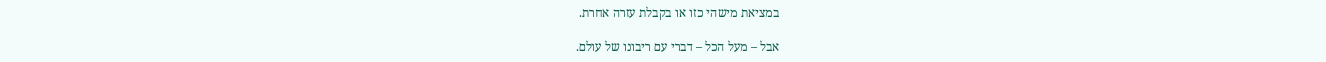במציאת מישהי כזו או בקבלת עזרה אחרת.

אבל – מעל הכל – דברי עם ריבונו של עולם.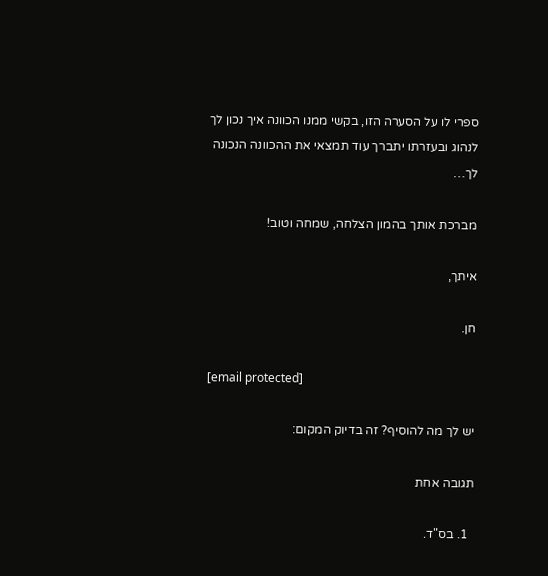ספרי לו על הסערה הזו, בקשי ממנו הכוונה איך נכון לך לנהוג ובעזרתו יתברך עוד תמצאי את ההכוונה הנכונה לך…

מברכת אותך בהמון הצלחה, שמחה וטוב!

איתך,

חן.

[email protected]

יש לך מה להוסיף? זה בדיוק המקום:

תגובה אחת

  1. בס"ד.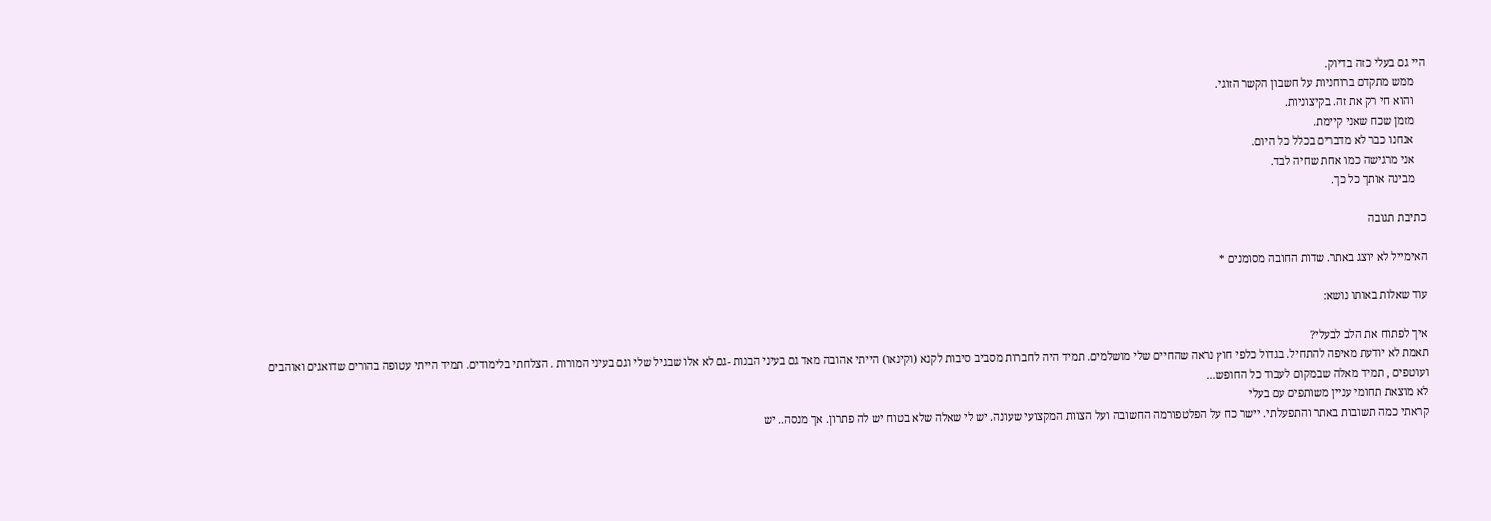היי גם בעלי כזה בדיוק.
    ממש מתקדם ברוחניות על חשבון הקשר הזוגי.
    והוא חי רק את זה. בקיצוניות.
    מזמן שכח שאני קיימת.
    אנחנו כבר לא מדברים בכלל כל היום.
    אני מרגישה כמו אחת שחיה לבד.
    מבינה אותך כל כך.

כתיבת תגובה

האימייל לא יוצג באתר. שדות החובה מסומנים *

עוד שאלות באותו נושא:

איך לפתוח את הלב לבעלי?
תאמת לא יודעת מאיפה להתחיל. בגדול כלפי חוץ נראה שהחיים שלי מושלמים. תמיד היה לחברות מסביב סיבות לקנא (וקינאו) הייתי אהובה מאד גם בעיני הבנות -גם לא אלו שבגיל שלי וגם בעיני המורות . הצלחתי בלימודים. תמיד הייתי עטופה בהורים שדואגים ואוהבים ועוטפים , תמיד מאלה שבמקום לעבוד כל החופש...
לא מוצאת תחומי עניין משותפים עם בעלי
קראתי כמה תשובות באתר והתפעלתי. יישר כח על הפלטפורמה החשובה ועל הצוות המקצועי שעונה. יש לי שאלה שלא בטוח יש לה פתרון. אך מנסה.. יש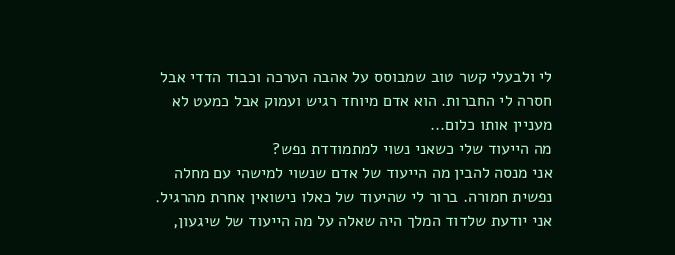לי ולבעלי קשר טוב שמבוסס על אהבה הערכה וכבוד הדדי אבל חסרה לי החברות. הוא אדם מיוחד רגיש ועמוק אבל כמעט לא מעניין אותו כלום...
מה הייעוד שלי כשאני נשוי למתמודדת נפש?
אני מנסה להבין מה הייעוד של אדם שנשוי למישהי עם מחלה נפשית חמורה. ברור לי שהיעוד של כאלו נישואין אחרת מהרגיל. אני יודעת שלדוד המלך היה שאלה על מה הייעוד של שיגעון,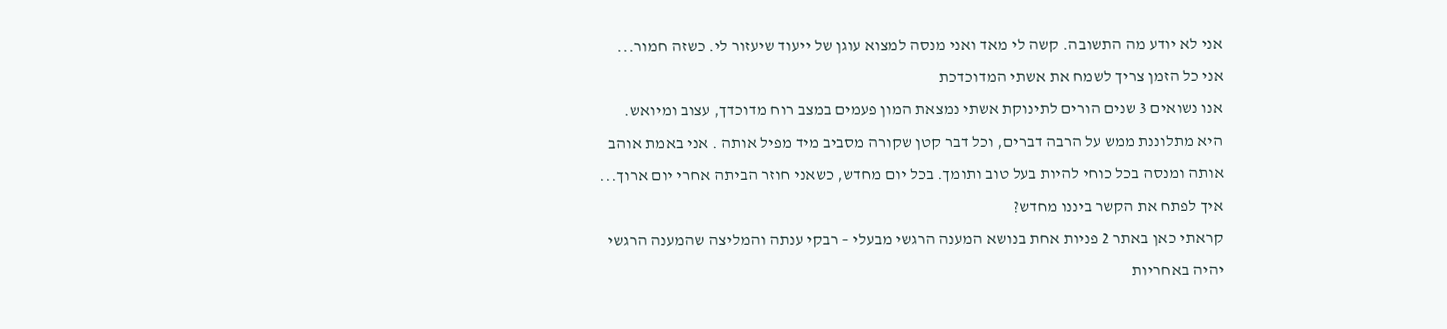אני לא יודע מה התשובה. קשה לי מאד ואני מנסה למצוא עוגן של ייעוד שיעזור לי. כשזה חמור...
אני כל הזמן צריך לשמח את אשתי המדוכדכת
אנו נשואים 3 שנים הורים לתינוקת אשתי נמצאת המון פעמים במצב רוח מדוכדך, עצוב ומיואש. היא מתלוננת ממש על הרבה דברים, וכל דבר קטן שקורה מסביב מיד מפיל אותה . אני באמת אוהב אותה ומנסה בכל כוחי להיות בעל טוב ותומך. בכל יום מחדש, כשאני חוזר הביתה אחרי יום ארוך...
איך לפתח את הקשר ביננו מחדש?
קראתי כאן באתר 2 פניות אחת בנושא המענה הרגשי מבעלי – רבקי ענתה והמליצה שהמענה הרגשי יהיה באחריות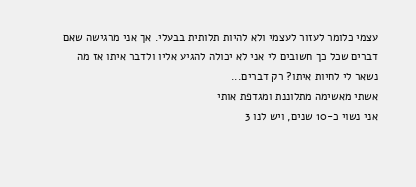עצמי כלומר לעזור לעצמי ולא להיות תלותית בבעלי. אך אני מרגישה שאם דברים שכל כך חשובים לי אני לא יכולה להגיע אליו ולדבר איתו אז מה נשאר לי לחיות איתו? רק דברים...
אשתי מאשימה מתלוננת ומגדפת אותי
אני נשוי כ-10 שנים, ויש לנו 3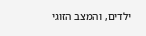ילדים, והמצב הזוגי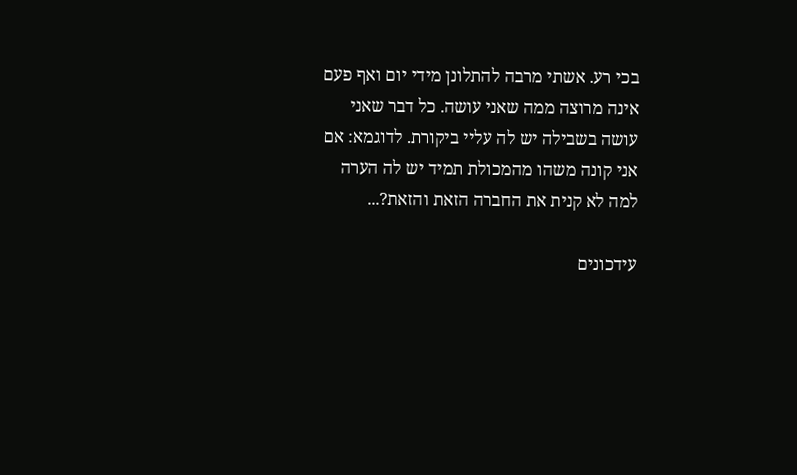בכי רע. אשתי מרבה להתלונן מידי יום ואף פעם אינה מרוצה ממה שאני עושה. כל דבר שאני עושה בשבילה יש לה עליי ביקורת. לדוגמא: אם אני קונה משהו מהמכולת תמיד יש לה הערה למה לא קנית את החברה הזאת והזאת?...

עידכונים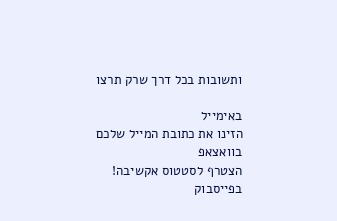ותשובות בכל דרך שרק תרצו

באימייל
הזינו את כתובת המייל שלכם
בוואצאפ
הצטרף לסטטוס אקשיבה!
בפייסבוק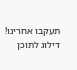תעקבו אחרינו!
דילוג לתוכן